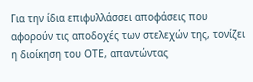Για την ίδια επιφυλλάσσει αποφάσεις που αφορούν τις αποδοχές των στελεχών της, τονίζει η διοίκηση του ΟΤΕ, απαντώντας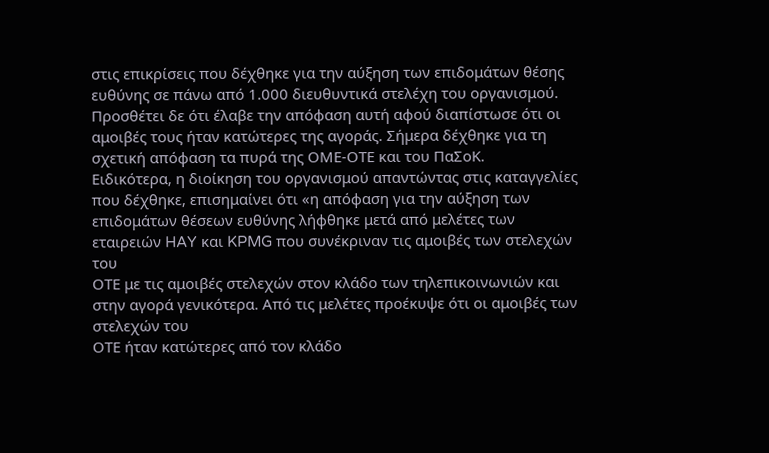στις επικρίσεις που δέχθηκε για την αύξηση των επιδομάτων θέσης ευθύνης σε πάνω από 1.000 διευθυντικά στελέχη του οργανισμού. Προσθέτει δε ότι έλαβε την απόφαση αυτή αφού διαπίστωσε ότι οι αμοιβές τους ήταν κατώτερες της αγοράς. Σήμερα δέχθηκε για τη σχετική απόφαση τα πυρά της ΟΜΕ-ΟΤΕ και του ΠαΣοΚ.
Ειδικότερα, η διοίκηση του οργανισμού απαντώντας στις καταγγελίες που δέχθηκε, επισημαίνει ότι «η απόφαση για την αύξηση των επιδομάτων θέσεων ευθύνης λήφθηκε μετά από μελέτες των εταιρειών HAY και KPMG που συνέκριναν τις αμοιβές των στελεχών του
ΟΤΕ με τις αμοιβές στελεχών στον κλάδο των τηλεπικοινωνιών και στην αγορά γενικότερα. Από τις μελέτες προέκυψε ότι οι αμοιβές των στελεχών του
ΟΤΕ ήταν κατώτερες από τον κλάδο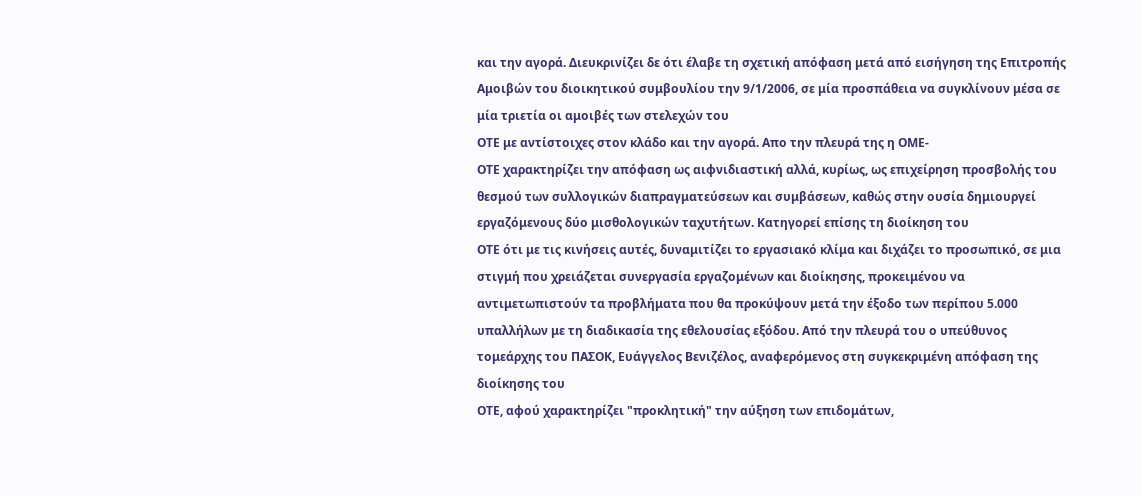και την αγορά. Διευκρινίζει δε ότι έλαβε τη σχετική απόφαση μετά από εισήγηση της Επιτροπής Αμοιβών του διοικητικού συμβουλίου την 9/1/2006, σε μία προσπάθεια να συγκλίνουν μέσα σε μία τριετία οι αμοιβές των στελεχών του
ΟΤΕ με αντίστοιχες στον κλάδο και την αγορά. Απο την πλευρά της η ΟΜΕ-
ΟΤΕ χαρακτηρίζει την απόφαση ως αιφνιδιαστική αλλά, κυρίως, ως επιχείρηση προσβολής του θεσμού των συλλογικών διαπραγματεύσεων και συμβάσεων, καθώς στην ουσία δημιουργεί εργαζόμενους δύο μισθολογικών ταχυτήτων. Κατηγορεί επίσης τη διοίκηση του
ΟΤΕ ότι με τις κινήσεις αυτές, δυναμιτίζει το εργασιακό κλίμα και διχάζει το προσωπικό, σε μια στιγμή που χρειάζεται συνεργασία εργαζομένων και διοίκησης, προκειμένου να αντιμετωπιστούν τα προβλήματα που θα προκύψουν μετά την έξοδο των περίπου 5.000 υπαλλήλων με τη διαδικασία της εθελουσίας εξόδου. Από την πλευρά του ο υπεύθυνος τομεάρχης του ΠΑΣΟΚ, Ευάγγελος Βενιζέλος, αναφερόμενος στη συγκεκριμένη απόφαση της διοίκησης του
ΟΤΕ, αφού χαρακτηρίζει "προκλητική" την αύξηση των επιδομάτων,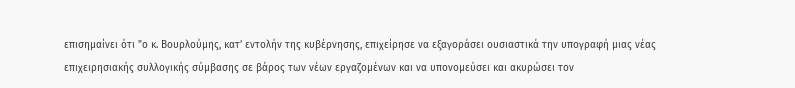επισημαίνει ότι "ο κ. Βουρλούμης, κατ’ εντολήν της κυβέρνησης, επιχείρησε να εξαγοράσει ουσιαστικά την υπογραφή μιας νέας επιχειρησιακής συλλογικής σύμβασης σε βάρος των νέων εργαζομένων και να υπονομεύσει και ακυρώσει τον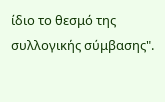ίδιο το θεσμό της συλλογικής σύμβασης".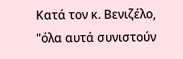Κατά τον κ. Βενιζέλο, "όλα αυτά συνιστούν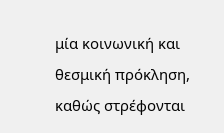μία κοινωνική και θεσμική πρόκληση, καθώς στρέφονται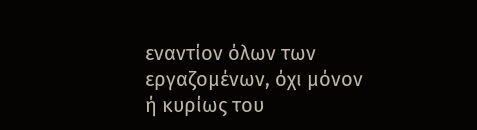εναντίον όλων των εργαζομένων, όχι μόνον ή κυρίως του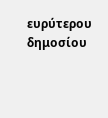ευρύτερου δημοσίου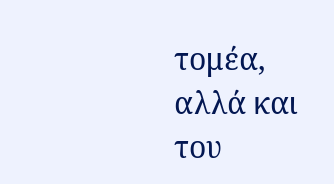τομέα, αλλά και του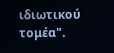ιδιωτικού τομέα".